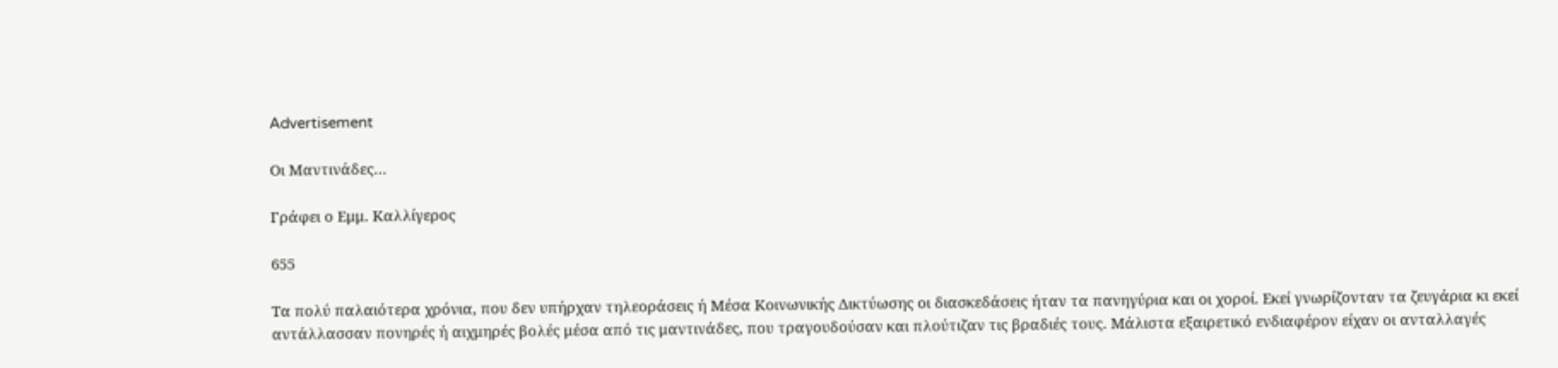Advertisement

Οι Μαντινάδες…

Γράφει ο Εμμ. Καλλίγερος

655

Τα πολύ παλαιότερα χρόνια, που δεν υπήρχαν τηλεοράσεις ή Μέσα Κοινωνικής Δικτύωσης οι διασκεδάσεις ήταν τα πανηγύρια και οι χοροί. Εκεί γνωρίζονταν τα ζευγάρια κι εκεί αντάλλασσαν πονηρές ή αιχμηρές βολές μέσα από τις μαντινάδες, που τραγουδούσαν και πλούτιζαν τις βραδιές τους. Μάλιστα εξαιρετικό ενδιαφέρον είχαν οι ανταλλαγές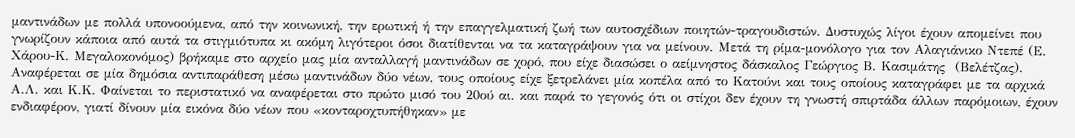μαντινάδων με πολλά υπονοούμενα, από την κοινωνική, την ερωτική ή την επαγγελματική ζωή των αυτοσχέδιων ποιητών-τραγουδιστών. Δυστυχώς λίγοι έχουν απομείνει που γνωρίζουν κάποια από αυτά τα στιγμιότυπα κι ακόμη λιγότεροι όσοι διατίθενται να τα καταγράψουν για να μείνουν. Μετά τη ρίμα-μονόλογο για τον Αλαγιάνικο Ντεπέ (Ε. Χάρου-Κ. Μεγαλοκονόμος) βρήκαμε στο αρχείο μας μία ανταλλαγή μαντινάδων σε χορό, που είχε διασώσει ο αείμνηστος δάσκαλος Γεώργιος Β. Κασιμάτης  (Βελέτζας). Αναφέρεται σε μία δημόσια αντιπαράθεση μέσω μαντινάδων δύο νέων, τους οποίους είχε ξετρελάνει μία κοπέλα από το Κατούνι και τους οποίους καταγράφει με τα αρχικά Α.Λ. και Κ.Κ. Φαίνεται το περιστατικό να αναφέρεται στο πρώτο μισό του 20ού αι. και παρά το γεγονός ότι οι στίχοι δεν έχουν τη γνωστή σπιρτάδα άλλων παρόμοιων, έχουν ενδιαφέρον, γιατί δίνουν μία εικόνα δύο νέων που «κονταροχτυπήθηκαν» με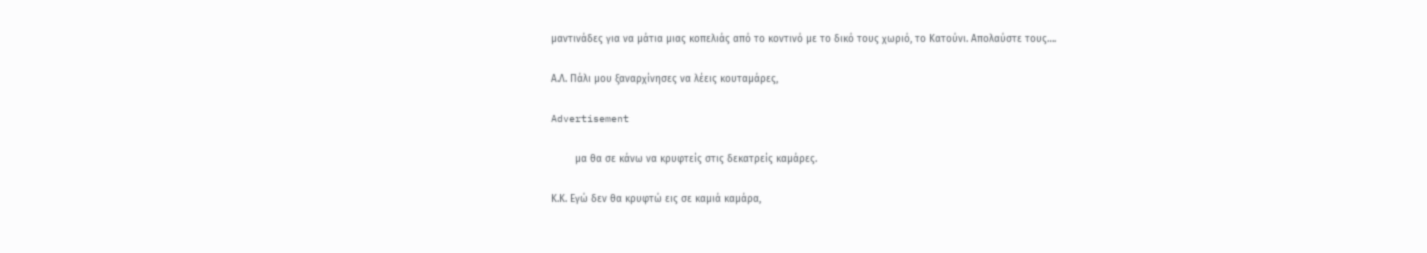μαντινάδες για να μάτια μιας κοπελιάς από το κοντινό με το δικό τους χωριό, το Κατούνι. Απολαύστε τους….

Α.Λ. Πάλι μου ξαναρχίνησες να λέεις κουταμάρες,

Advertisement

        μα θα σε κάνω να κρυφτείς στις δεκατρείς καμάρες.

Κ.Κ. Εγώ δεν θα κρυφτώ εις σε καμιά καμάρα,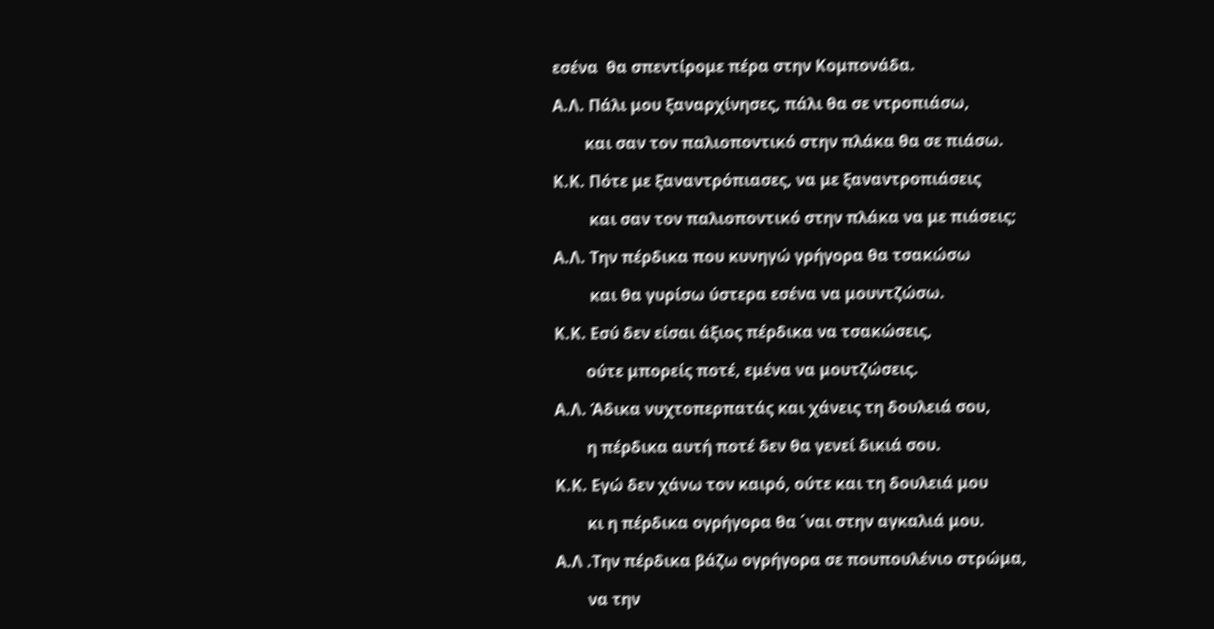εσένα  θα σπεντίρομε πέρα στην Κομπονάδα.

Α.Λ. Πάλι μου ξαναρχίνησες, πάλι θα σε ντροπιάσω,

        και σαν τον παλιοποντικό στην πλάκα θα σε πιάσω.

Κ.Κ. Πότε με ξαναντρόπιασες, να με ξαναντροπιάσεις

         και σαν τον παλιοποντικό στην πλάκα να με πιάσεις;

Α.Λ. Την πέρδικα που κυνηγώ γρήγορα θα τσακώσω

         και θα γυρίσω ύστερα εσένα να μουντζώσω.

Κ.Κ. Εσύ δεν είσαι άξιος πέρδικα να τσακώσεις,

        ούτε μπορείς ποτέ, εμένα να μουτζώσεις.

Α.Λ. Άδικα νυχτοπερπατάς και χάνεις τη δουλειά σου,

        η πέρδικα αυτή ποτέ δεν θα γενεί δικιά σου.

Κ.Κ. Εγώ δεν χάνω τον καιρό, ούτε και τη δουλειά μου

        κι η πέρδικα ογρήγορα θα ΄ναι στην αγκαλιά μου.

Α.Λ .Την πέρδικα βάζω ογρήγορα σε πουπουλένιο στρώμα,

        να την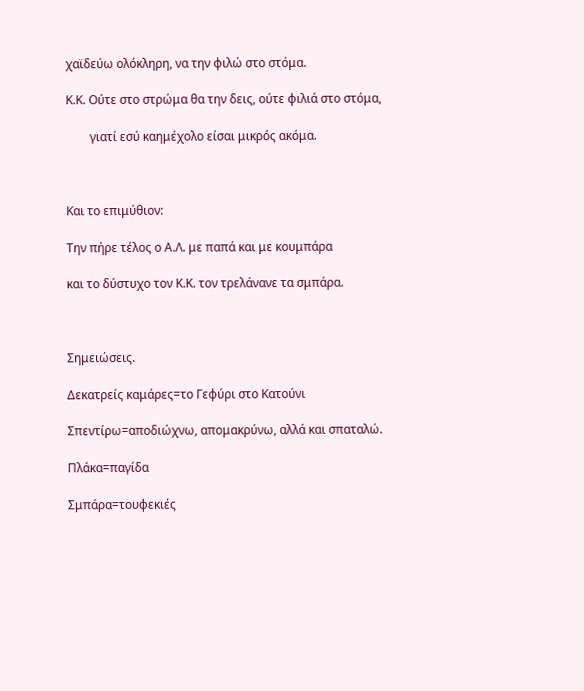χαϊδεύω ολόκληρη, να την φιλώ στο στόμα.

Κ.Κ. Ούτε στο στρώμα θα την δεις, ούτε φιλιά στο στόμα,

        γιατί εσύ καημέχολο είσαι μικρός ακόμα.



Και το επιμύθιον:

Την πήρε τέλος ο Α.Λ. με παπά και με κουμπάρα

και το δύστυχο τον Κ.Κ. τον τρελάνανε τα σμπάρα.



Σημειώσεις.

Δεκατρείς καμάρες=το Γεφύρι στο Κατούνι

Σπεντίρω=αποδιώχνω, απομακρύνω, αλλά και σπαταλώ.

Πλάκα=παγίδα

Σμπάρα=τουφεκιές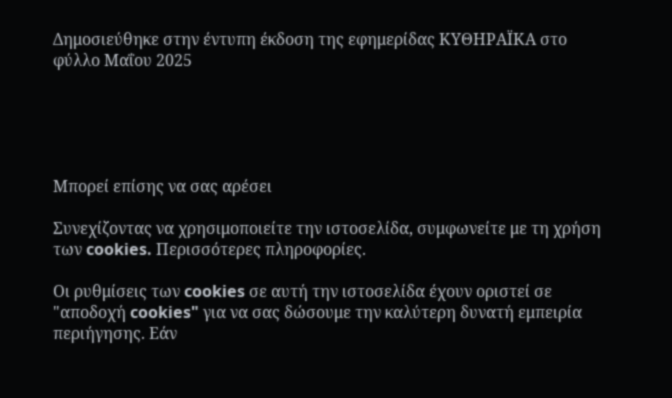Δημοσιεύθηκε στην έντυπη έκδοση της εφημερίδας ΚΥΘΗΡΑΪΚΑ στο φύλλο Μαΐου 2025





Μπορεί επίσης να σας αρέσει

Συνεχίζοντας να χρησιμοποιείτε την ιστοσελίδα, συμφωνείτε με τη χρήση των cookies. Περισσότερες πληροφορίες.

Οι ρυθμίσεις των cookies σε αυτή την ιστοσελίδα έχουν οριστεί σε "αποδοχή cookies" για να σας δώσουμε την καλύτερη δυνατή εμπειρία περιήγησης. Εάν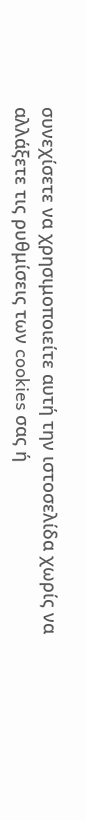συνεχίσετε να χρησιμοποιείτε αυτή την ιστοσελίδα χωρίς να αλλάξετε τις ρυθμίσεις των cookies σας ή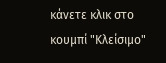κάνετε κλικ στο κουμπί "Κλείσιμο"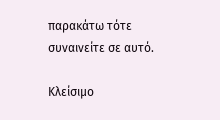παρακάτω τότε συναινείτε σε αυτό.

Κλείσιμο